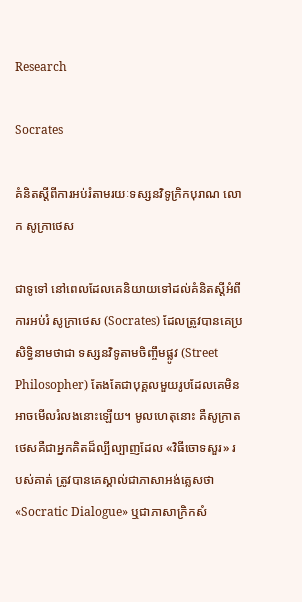Research

Socrates

គំនិតស្ដីពីការអប់រំតាមរយៈទស្សនវិទូក្រិកបុរាណ លោក សូក្រាថេស

ជាទូទៅ នៅពេលដែលគេនិយាយទៅដល់គំនិតស្ដីអំពីការអប់រំ សូក្រាថេស (Socrates) ដែលត្រូវបានគេប្រសិទ្ធិនាមថាជា ទស្សនវិទូតាមចិញ្ចឹមផ្លូវ (Street Philosopher) តែងតែជាបុគ្គលមួយរូបដែលគេមិនអាចមើលរំលងនោះឡើយ។ មូលហេតុនោះ គឺសូក្រាតថេសគឺជាអ្នកគិតដ៏ល្បីល្បាញដែល «វិធីចោទសួរ» របស់គាត់ ត្រូវបានគេស្គាល់ជាភាសាអង់គ្លេសថា «Socratic Dialogue» ឬជាភាសាក្រិកសំ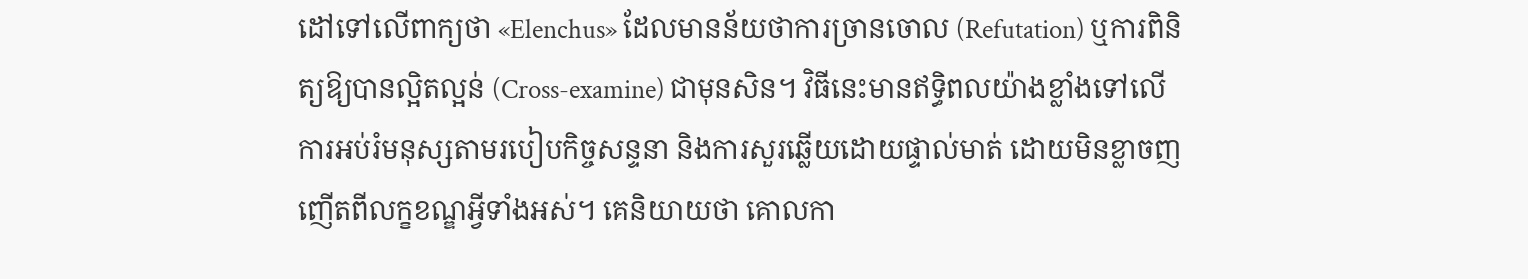ដៅទៅលើពាក្យថា «Elenchus» ដែលមានន័យថាការច្រានចោល (Refutation) ឬការពិនិត្យឱ្យបានល្អិតល្អន់ (Cross-examine) ជាមុនសិន។ វិធីនេះមានឥទ្ធិពលយ៉ាងខ្លាំងទៅលើការអប់រំមនុស្សតាមរបៀបកិច្ចសន្ទនា និងការសួរឆ្លើយដោយផ្ទាល់មាត់ ដោយមិនខ្លាចញញើតពីលក្ខខណ្ឌអ្វីទាំងអស់។ គេនិយាយថា គោលកា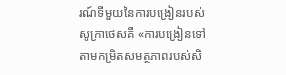រណ៍ទីមួយនៃការបង្រៀនរបស់សូក្រាថេសគឺ «ការបង្រៀនទៅតាមកម្រិតសមត្ថភាពរបស់សិ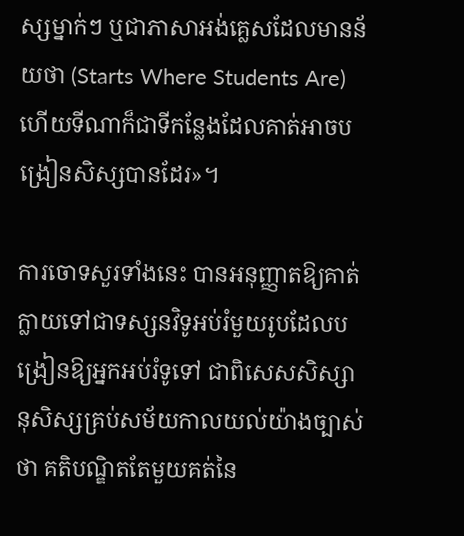ស្សម្នាក់ៗ ឬជាភាសាអង់គ្លេសដែលមានន័យថា (Starts Where Students Are) ហើយទីណាក៏ជាទីកន្លែងដែលគាត់អាចបង្រៀនសិស្សបានដែរ»។

ការចោទសួរទាំងនេះ បានអនុញ្ញាតឱ្យគាត់ក្លាយទៅជាទស្សនវិទូអប់រំមួយរូបដែលបង្រៀនឱ្យអ្នកអប់រំទូទៅ ជាពិសេសសិស្សានុសិស្សគ្រប់សម័យកាលយល់យ៉ាងច្បាស់ថា គតិបណ្ឌិតតែមួយគត់នៃ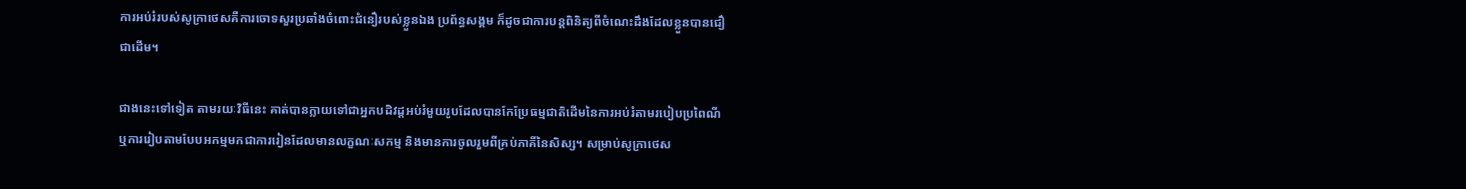ការអប់រំរបស់សូក្រាថេសគឺការចោទសួរប្រឆាំងចំពោះជំនឿរបស់ខ្លួនឯង ប្រព័ន្ធសង្គម ក៏ដូចជាការបន្តពិនិត្យពីចំណេះដឹងដែលខ្លួនបានជឿជាដើម។

ជាងនេះទៅទៀត តាមរយៈវិធីនេះ គាត់បានក្លាយទៅជាអ្នកបដិវដ្តអប់រំមួយរូបដែលបានកែប្រែធម្មជាតិដើមនៃការអប់រំតាមរបៀបប្រពៃណី ឬការរៀបតាមបែបអកម្មមកជាការរៀនដែលមានលក្ខណៈសកម្ម និងមានការចូលរួមពីគ្រប់ភាគីនៃសិស្ស។ សម្រាប់សូក្រាថេស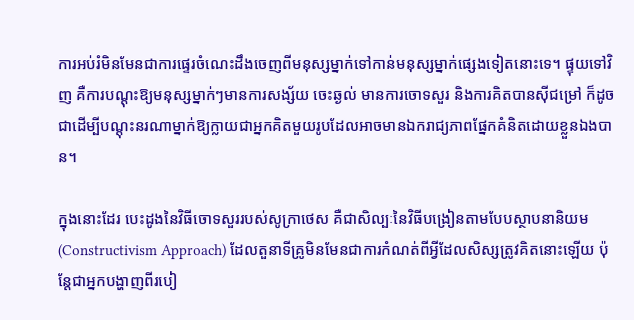ការអប់រំមិនមែនជាការផ្ទេរចំណេះដឹងចេញពីមនុស្សម្នាក់ទៅកាន់មនុស្សម្នាក់ផ្សេងទៀតនោះទេ។ ផ្ទុយទៅវិញ គឺការបណ្ដុះឱ្យមនុស្សម្នាក់ៗមានការសង្ស័យ ចេះឆ្ងល់ មានការចោទសួរ និងការគិតបានស៊ីជម្រៅ ក៏ដូចជាដើម្បីបណ្ដុះនរណាម្នាក់ឱ្យក្លាយជាអ្នកគិតមួយរូបដែលអាចមានឯករាជ្យភាពផ្នែកគំនិតដោយខ្លួនឯងបាន។

ក្នុងនោះដែរ បេះដូងនៃវិធីចោទសួររបស់សូក្រាថេស គឺជាសិល្បៈនៃវិធីបង្រៀនតាមបែបស្ថាបនានិយម (Constructivism Approach) ដែលតួនាទីគ្រូមិនមែនជាការកំណត់ពីអ្វីដែលសិស្សត្រូវគិតនោះឡើយ ប៉ុន្តែជាអ្នកបង្ហាញពីរបៀ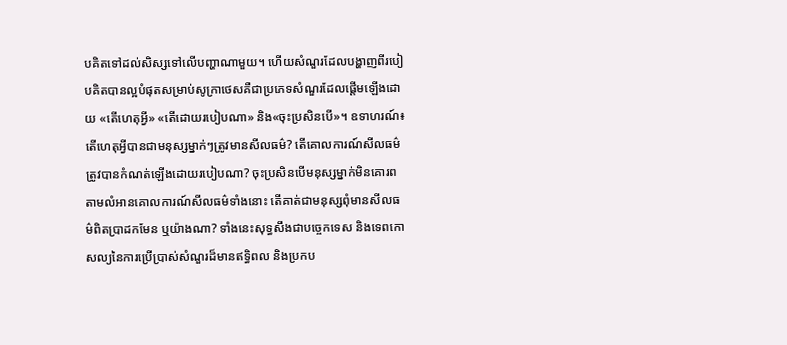បគិតទៅដល់សិស្សទៅលើបញ្ហាណាមួយ។ ហើយសំណួរដែលបង្ហាញពីរបៀបគិតបានល្អបំផុតសម្រាប់សូក្រាថេសគឺជាប្រភេទសំណួរដែលផ្ដើមឡើងដោយ «តើហេតុអ្វី» «តើដោយរបៀបណា» និង«ចុះប្រសិនបើ»។ ឧទាហរណ៍៖ តើហេតុអ្វីបានជាមនុស្សម្នាក់ៗត្រូវមានសីលធម៌? តើគោលការណ៍សីលធម៌ត្រូវបានកំណត់ឡើងដោយរបៀបណា? ចុះប្រសិនបើមនុស្សម្នាក់មិនគោរពតាមលំអានគោលការណ៍សីលធម៌ទាំងនោះ តើគាត់ជាមនុស្សពុំមានសីលធម៌ពិតប្រាដកមែន ឬយ៉ាងណា? ទាំងនេះសុទ្ធសឹងជាបច្ចេកទេស និងទេពកោសល្យនៃការប្រើប្រាស់សំណួរដ៏មានឥទ្ធិពល និងប្រកប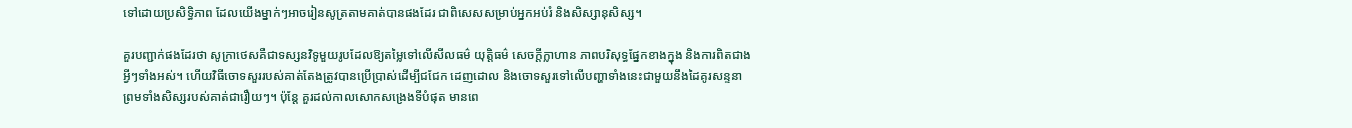ទៅដោយប្រសិទ្ធិភាព ដែលយើងម្នាក់ៗអាចរៀនសូត្រតាមគាត់បានផងដែរ ជាពិសេសសម្រាប់អ្នកអប់រំ និងសិស្សានុសិស្ស។

គួរបញ្ជាក់ផងដែរថា សូក្រាថេសគឺជាទស្សនវិទូមួយរូបដែលឱ្យតម្លៃទៅលើសីលធម៌ យុត្តិធម៌ សេចក្ដីក្លាហាន ភាពបរិសុទ្ធផ្នែកខាងក្នុង និងការពិតជាងអ្វីៗទាំងអស់។ ហើយវិធីចោទសួររបស់គាត់តែងត្រូវបានប្រើប្រាស់ដើម្បីជជែក ដេញដោល និងចោទសួរទៅលើបញ្ហាទាំងនេះជាមួយនឹងដៃគូរសន្ទនា ព្រមទាំងសិស្សរបស់គាត់ជារឿយៗ។ ប៉ុន្តែ គួរដល់កាលសោកសង្រេងទីបំផុត មានពេ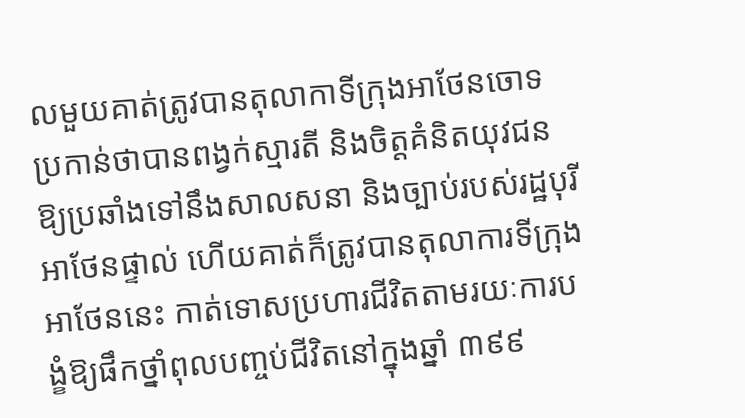លមួយគាត់ត្រូវបានតុលាកាទីក្រុងអាថែនចោទប្រកាន់ថាបានពង្វក់ស្មារតី និងចិត្តគំនិតយុវជនឱ្យប្រឆាំងទៅនឹងសាលសនា និងច្បាប់របស់រដ្ឋបុរីអាថែនផ្ទាល់ ហើយគាត់ក៏ត្រូវបានតុលាការទីក្រុងអាថែននេះ កាត់ទោសប្រហារជីវិតតាមរយៈការបង្ខំឱ្យផឹកថ្នាំពុលបញ្ចប់ជីវិតនៅក្នុងឆ្នាំ ៣៩៩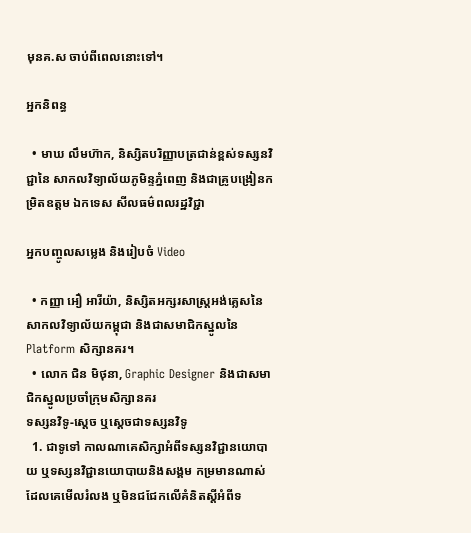មុនគ.ស ចាប់ពីពេលនោះទៅ។

អ្នកនិពន្ធ

  • មាឃ លឹមហ៊ាក, និស្សិតបរិញ្ញាបត្រជាន់ខ្ពស់ទស្សនវិជ្ជានៃ សាកលវិទ្យាល័យភូមិន្ទភ្នំពេញ និងជាគ្រូបង្រៀនកម្រិតឧត្តម ឯកទេស សីលធម៌ពលរដ្ឋវិជ្ជា

អ្នកបញ្ចូលសម្លេង និងរៀបចំ Video

  • កញ្ញា អឿ អារីយ៉ា, និស្សិតអក្សរសាស្រ្តអង់គ្លេសនៃ សាកលវិទ្យាល័យកម្ពុជា និងជាសមាជិកស្នូលនៃ Platform សិក្សានគរ។
  • លោក ជិន មិថុនា, Graphic Designer និងជាសមាជិកស្នូលប្រចាំក្រុមសិក្សានគរ
ទស្សនវិទូ-ស្ដេច ឬស្ដេចជាទស្សនវិទូ
  1. ជាទូទៅ កាលណាគេសិក្សាអំពីទស្សនវិជ្ជានយោបាយ ឬទស្សនវិជ្ជានយោបាយនិងសង្គម កម្រមានណាស់ដែលគេមើលរំលង ឬមិនជជែកលើគំនិតស្ដីអំពីទ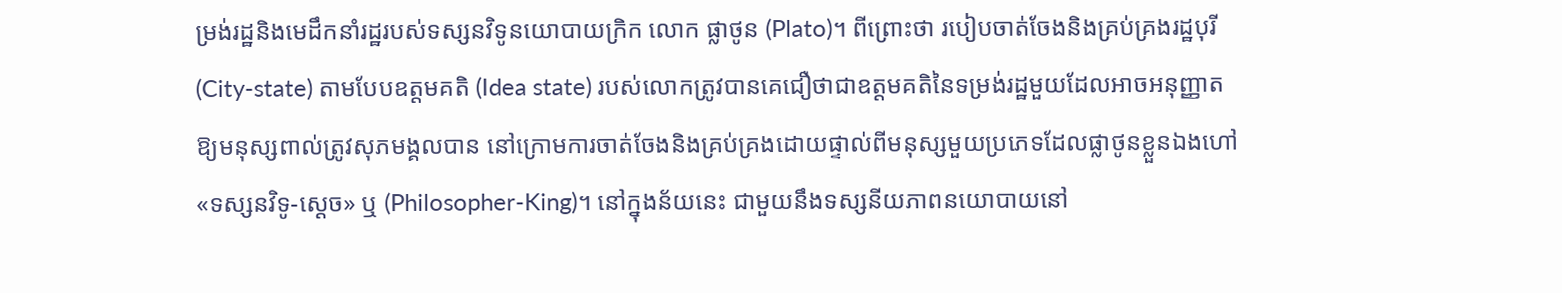ម្រង់រដ្ឋនិងមេដឹកនាំរដ្ឋរបស់ទស្សនវិទូនយោបាយក្រិក លោក ផ្លាថូន (Plato)។ ពីព្រោះថា របៀបចាត់ចែងនិងគ្រប់គ្រងរដ្ឋបុរី (City-state) តាមបែបឧត្តមគតិ (Idea state) របស់លោកត្រូវបានគេជឿថាជាឧត្តមគតិនៃទម្រង់រដ្ឋមួយដែលអាចអនុញ្ញាតឱ្យមនុស្សពាល់ត្រូវសុភមង្គលបាន នៅក្រោមការចាត់ចែងនិងគ្រប់គ្រងដោយផ្ទាល់ពីមនុស្សមួយប្រភេទដែលផ្លាថូនខ្លួនឯងហៅ «ទស្សនវិទូ-ស្ដេច» ឬ (Philosopher-King)។ នៅក្នុងន័យនេះ ជាមួយនឹងទស្សនីយភាពនយោបាយនៅ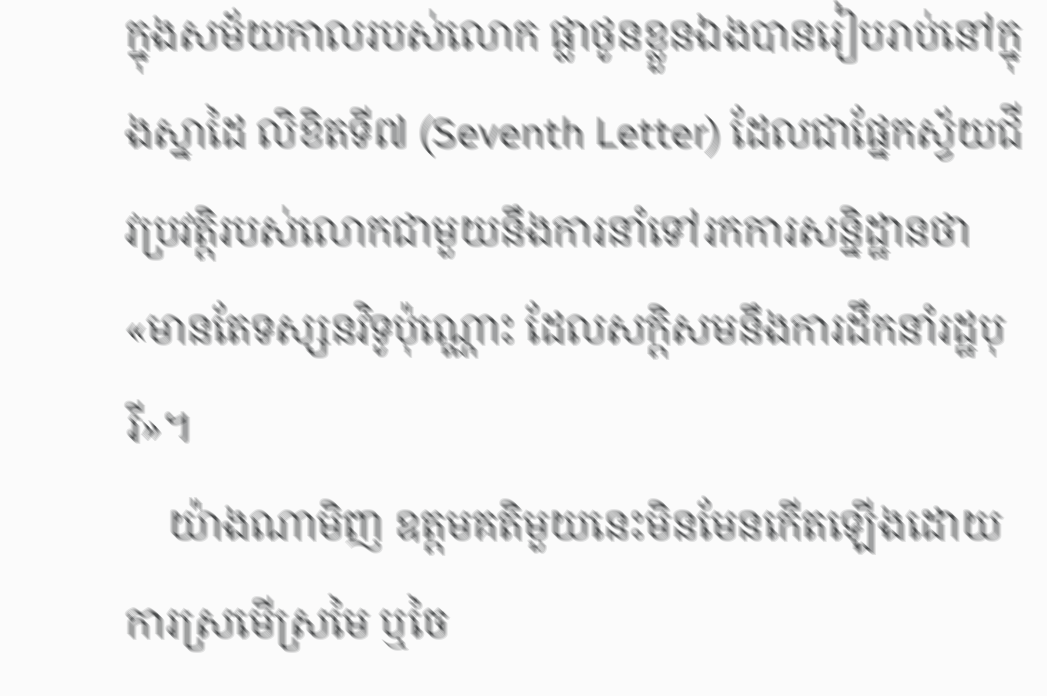ក្នុងសម័យកាលរបស់លោក ផ្លាថូនខ្លួនឯងបានរៀបរាប់នៅក្នុងស្នាដៃ លិខិតទី៧ (Seventh Letter) ដែលជាផ្នែកស្វ័យជីវប្រវត្តិរបស់លោកជាមួយនឹងការនាំទៅរកការសន្និដ្ឋានថា «មានតែទស្សនវិទូប៉ុណ្ណោះ ដែលសក្តិសមនឹងការដឹកនាំរដ្ឋបុរី»។
    យ៉ាងណាមិញ ឧត្តមគតិមួយនេះមិនមែនកើតឡើងដោយការស្រមើស្រមៃ ឬចៃ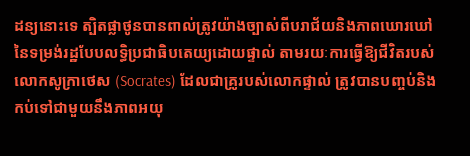ដន្យនោះទេ ត្បិតផ្លាថូនបានពាល់ត្រូវយ៉ាងច្បាស់ពីបរាជ័យនិងភាពឃោរឃៅនៃទម្រង់រដ្ឋបែបលទ្ធិប្រជាធិបតេយ្យដោយផ្ទាល់ តាមរយៈការធ្វើឱ្យជីវិតរបស់លោកសូក្រាថេស (Socrates) ដែលជាគ្រូរបស់លោកផ្ទាល់ ត្រូវបានបញ្ចប់និងកប់ទៅជាមួយនឹងភាពអយុ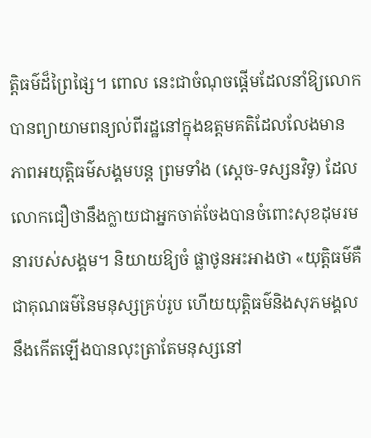ត្តិធម៌ដ៏ព្រៃផ្សៃ។ ពោល នេះជាចំណុចផ្ដើមដែលនាំឱ្យលោកបានព្យាយាមពន្យល់ពីរដ្ឋនៅក្នុងឧត្តមគតិដែលលែងមានភាពអយុត្តិធម៌សង្គមបន្ត ព្រមទាំង (ស្ដេច-ទស្សនវិទូ) ដែលលោកជឿថានឹងក្លាយជាអ្នកចាត់ចែងបានចំពោះសុខដុមរមនារបស់សង្គម។ និយាយឱ្យចំ ផ្លាថូនអះអាងថា «យុត្តិធម៌គឺជាគុណធម៌នៃមនុស្សគ្រប់រូប ហើយយុត្តិធម៌និងសុភមង្គលនឹងកើតឡើងបានលុះត្រាតែមនុស្សនៅ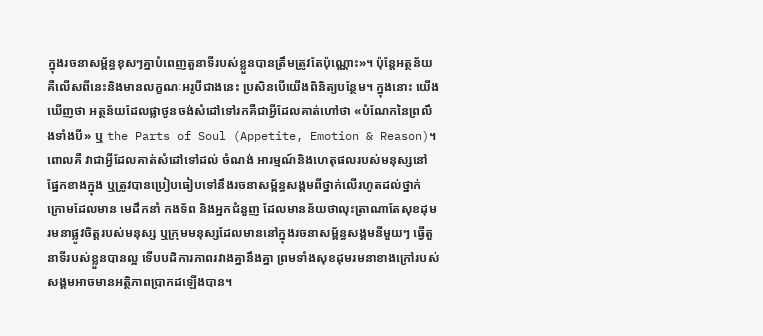ក្នុងរចនាសម្ព័ន្ធខុសៗគ្នាបំពេញតួនាទីរបស់ខ្លួនបានត្រឹមត្រូវតែប៉ុណ្ណោះ»។ ប៉ុន្តែអត្ថន័យគឺលើសពីនេះនិងមានលក្ខណៈអរូបីជាងនេះ ប្រសិនបើយើងពិនិត្យបន្ថែម។ ក្នុងនោះ យើងឃើញថា អត្ថន័យដែលផ្លាថូនចង់សំដៅទៅរកគឺជាអ្វីដែលគាត់ហៅថា «បំណែកនៃព្រលឹងទាំងបី» ឬ the Parts of Soul (Appetite, Emotion & Reason)។ ពោលគឺ វាជាអ្វីដែលគាត់សំដៅទៅដល់ ចំណង់ អារម្មណ៍និងហេតុផលរបស់មនុស្សនៅផ្នែកខាងក្នុង ឬត្រូវបានប្រៀបធៀបទៅនឹងរចនាសម្ព័ន្ធសង្គមពីថ្នាក់លើរហូតដល់ថ្នាក់ក្រោមដែលមាន មេដឹកនាំ កងទ័ព និងអ្នកជំនួញ ដែលមានន័យថាលុះត្រាណាតែសុខដុមរមនាផ្លូវចិត្តរបស់មនុស្ស ឬក្រុមមនុស្សដែលមាននៅក្នុងរចនាសម្ព័ន្ធសង្គមនីមួយៗ ធ្វើតួនាទីរបស់ខ្លួនបានល្អ ទើបបដិការភាពរវាងគ្នានឹងគ្នា ព្រមទាំងសុខដុមរមនាខាងក្រៅរបស់សង្គមអាចមានអត្ថិភាពប្រាកដឡើងបាន។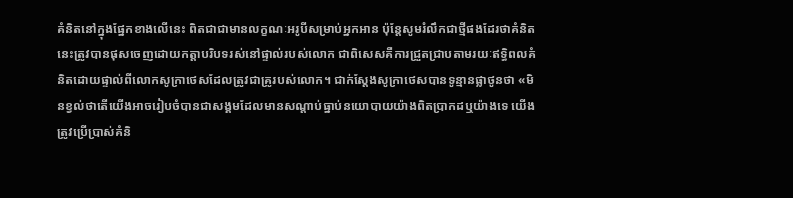គំនិតនៅក្នុងផ្នែកខាងលើនេះ ពិតជាជាមានលក្ខណៈអរូបីសម្រាប់អ្នកអាន ប៉ុន្តែសូមរំលឹកជាថ្មីផងដែរថាគំនិតនេះត្រូវបានផុសចេញដោយកត្តាបរិបទរស់នៅផ្ទាល់របស់លោក ជាពិសេសគឺការជ្រួតជ្រាបតាមរយៈឥទ្ធិពលគំនិតដោយផ្ទាល់ពីលោកសូក្រាថេសដែលត្រូវជាគ្រូរបស់លោក។ ជាក់ស្ដែងសូក្រាថេសបានទូន្មានផ្លាថូនថា «មិនខ្វល់ថាតើយើងអាចរៀបចំបានជាសង្គមដែលមានសណ្ដាប់ធ្នាប់នយោបាយយ៉ាងពិតប្រាកដឬយ៉ាងទេ យើងត្រូវប្រើប្រាស់គំនិ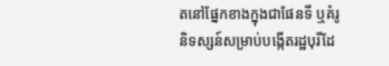តនៅផ្នែកខាងក្នុងជាផែនទី ឬគំរូនិទស្សន៍សម្រាប់បង្កើតរដ្ឋបុរីដែ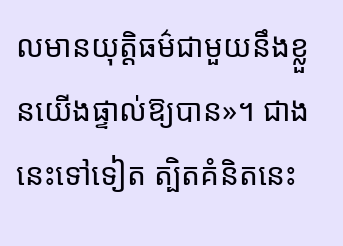លមានយុត្តិធម៌ជាមួយនឹងខ្លួនយើងផ្ទាល់ឱ្យបាន»។ ជាងនេះទៅទៀត ត្បិតគំនិតនេះ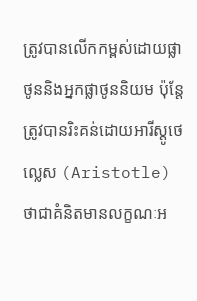ត្រូវបានលើកកម្ពស់ដោយផ្លាថូននិងអ្នកផ្លាថូននិយម ប៉ុន្តែត្រូវបានរិះគន់ដោយអារីស្តូថេល្លេស (Aristotle) ថាជាគំនិតមានលក្ខណៈអ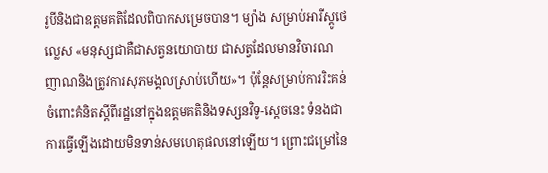រូបីនិងជាឧត្តមគតិដែលពិបាកសម្រេចបាន។ ម្យ៉ាង សម្រាប់អារីស្តូថេល្លេស «មនុស្សជាគឺជាសត្វនយោបាយ ជាសត្វដែលមានវិចារណញាណនិងត្រូវការសុភមង្គលស្រាប់ហើយ»។ ប៉ុន្តែសម្រាប់ការរិះគន់ចំពោះគំនិតស្ដីពីរដ្ឋនៅក្នុងឧត្តមគតិនិងទស្សនវិទូ-ស្ដេចនេះ ទំនងជាការធ្វើឡើងដោយមិនទាន់សមហេតុផលនៅឡើយ។ ព្រោះជម្រៅនៃ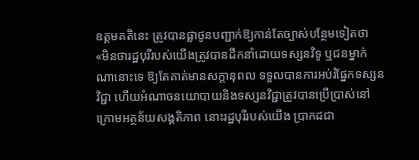ឧត្តមគតិនេះ ត្រូវបានផ្លាថូនបញ្ជាក់ឱ្យកាន់តែច្បាស់បន្ថែមទៀតថា «មិនថារដ្ឋបុរីរបស់យើងត្រូវបានដឹកនាំដោយទស្សនវិទូ ឬជនម្នាក់ណានោះទេ ឱ្យតែគាត់មានសក្ដានុពល ទទួលបានការអប់រំផ្នែកទស្សនវិជ្ជា ហើយអំណាចនយោបាយនិងទស្សនវិជ្ជាត្រូវបានប្រើប្រាស់នៅក្រោមអត្ថន័យសង្គតិភាព នោះរដ្ឋបុរីរបស់យើង ប្រាកដជា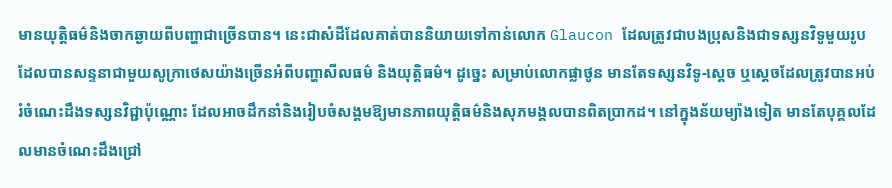មានយុត្តិធម៌និងចាកឆ្ងាយពីបញ្ហាជាច្រើនបាន។ នេះជាសំដីដែលគាត់បាននិយាយទៅកាន់លោក Glaucon ដែលត្រូវជាបងប្រុសនិងជាទស្សនវិទូមួយរូបដែលបានសន្ទនាជាមួយសូក្រាថេសយ៉ាងច្រើនអំពីបញ្ហាសីលធម៌ និងយុត្តិធម៌។ ដូច្នេះ សម្រាប់លោកផ្លាថូន មានតែទស្សនវិទូ-ស្ដេច ឬស្ដេចដែលត្រូវបានអប់រំចំណេះដឹងទស្សនវិជ្ជាប៉ុណ្ណោះ ដែលអាចដឹកនាំនិងរៀបចំសង្គមឱ្យមានភាពយុត្តិធម៌និងសុភមង្គលបានពិតប្រាកដ។ នៅក្នុងន័យម្យ៉ាងទៀត មានតែបុគ្គលដែលមានចំណេះដឹងជ្រៅ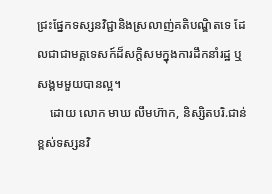ជ្រះផ្នែកទស្សនវិជ្ជានិងស្រលាញ់គតិបណ្ឌិតទេ ដែលជាជាមគ្គទេសក៍ដ៏សក្តិសមក្នុងការដឹកនាំរដ្ឋ ឬសង្គមមួយបានល្អ។
    ដោយ លោក មាឃ លឹមហ៊ាក, និស្សិតបរិ.ជាន់ខ្ពស់ទស្សនវិ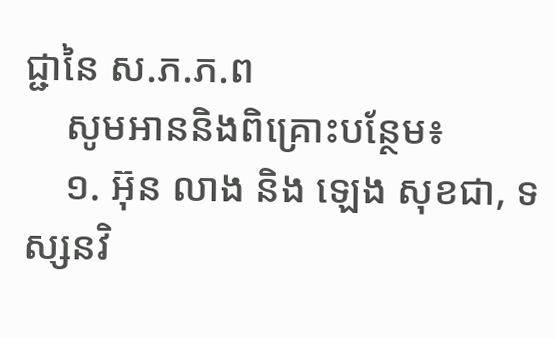ជ្ជានៃ ស.ភ.ភ.ព
    សូមអាននិងពិគ្រោះបន្ថែម៖
    ១. អ៊ុន លាង និង ឡេង សុខជា, ទស្សនវិ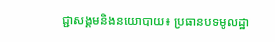ជ្ជាសង្គមនិងនយោបាយ៖ ប្រធានបទមូលដ្ឋា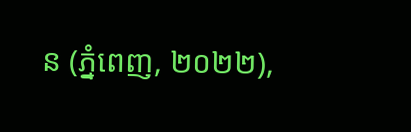ន (ភ្នំពេញ, ២០២២),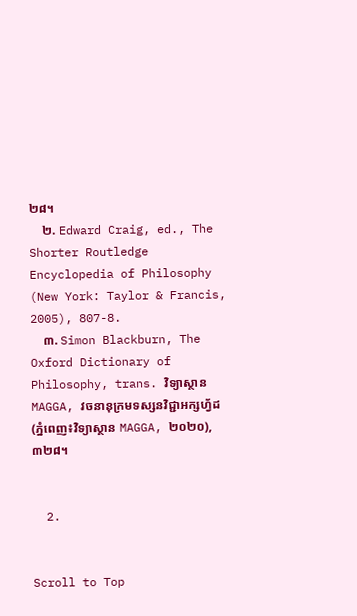២៨។
    ២. Edward Craig, ed., The Shorter Routledge Encyclopedia of Philosophy (New York: Taylor & Francis, 2005), 807-8.
    ៣. Simon Blackburn, The Oxford Dictionary of Philosophy, trans. វិទ្យាស្ថាន MAGGA, វចនានុក្រមទស្សនវិជ្ជាអក្សហ្វ័ដ (ភ្នំពេញ៖វិទ្យាស្ថាន MAGGA, ២០២០), ៣២៨។


  2.


Scroll to Top